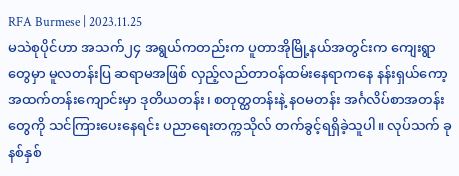RFA Burmese | 2023.11.25
မသဲစုပိုင်ဟာ အသက်၂၄ အရွယ်ကတည်းက ပူတာအိုမြို့နယ်အတွင်းက ကျေးရွာတွေမှာ မူလတန်းပြ ဆရာမအဖြစ် လှည့်လည်တာဝန်ထမ်းနေရာကနေ နန်းရှယ်ကော့ အထက်တန်းကျောင်းမှာ ဒုတိယတန်း၊ စတုတ္ထတန်းနဲ့ နဝမတန်း အင်္ဂလိပ်စာအတန်းတွေကို သင်ကြားပေးနေရင်း ပညာရေးတက္ကသိုလ် တက်ခွင့်ရရှိခဲ့သူပါ။ လုပ်သက် ခုနစ်နှစ်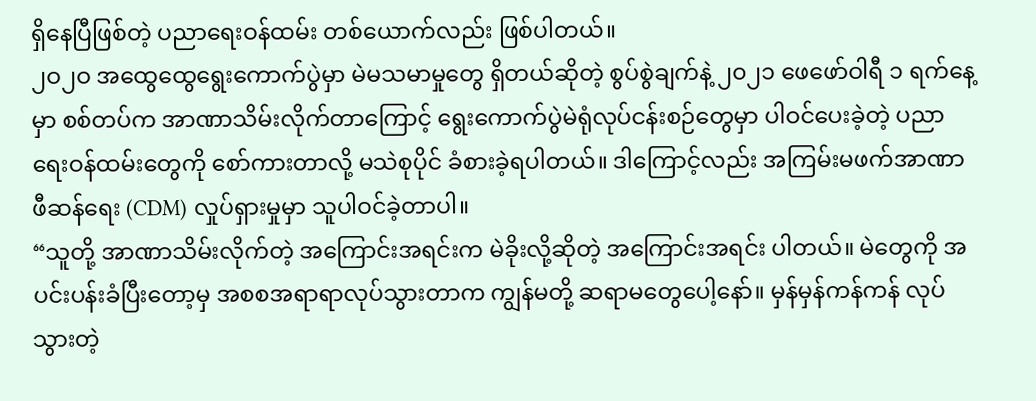ရှိနေပြီဖြစ်တဲ့ ပညာရေးဝန်ထမ်း တစ်ယောက်လည်း ဖြစ်ပါတယ်။
၂ဝ၂ဝ အထွေထွေရွေးကောက်ပွဲမှာ မဲမသမာမှုတွေ ရှိတယ်ဆိုတဲ့ စွပ်စွဲချက်နဲ့ ၂၀၂၁ ဖေဖော်ဝါရီ ၁ ရက်နေ့မှာ စစ်တပ်က အာဏာသိမ်းလိုက်တာကြောင့် ရွေးကောက်ပွဲမဲရုံလုပ်ငန်းစဉ်တွေမှာ ပါဝင်ပေးခဲ့တဲ့ ပညာရေးဝန်ထမ်းတွေကို စော်ကားတာလို့ မသဲစုပိုင် ခံစားခဲ့ရပါတယ်။ ဒါကြောင့်လည်း အကြမ်းမဖက်အာဏာဖီဆန်ရေး (CDM) လှုပ်ရှားမှုမှာ သူပါဝင်ခဲ့တာပါ။
“သူတို့ အာဏာသိမ်းလိုက်တဲ့ အကြောင်းအရင်းက မဲခိုးလို့ဆိုတဲ့ အကြောင်းအရင်း ပါတယ်။ မဲတွေကို အပင်းပန်းခံပြီးတော့မှ အစစအရာရာလုပ်သွားတာက ကျွန်မတို့ ဆရာမတွေပေါ့နော်။ မှန်မှန်ကန်ကန် လုပ်သွားတဲ့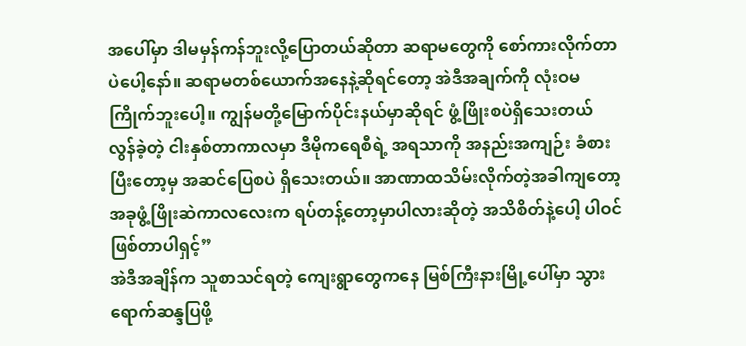အပေါ်မှာ ဒါမမှန်ကန်ဘူးလို့ပြောတယ်ဆိုတာ ဆရာမတွေကို စော်ကားလိုက်တာပဲပေါ့နော်။ ဆရာမတစ်ယောက်အနေနဲ့ဆိုရင်တော့ အဲဒီအချက်ကို လုံးဝမကြိုက်ဘူးပေါ့။ ကျွန်မတို့မြောက်ပိုင်းနယ်မှာဆိုရင် ဖွံ့ဖြိုးစပဲရှိသေးတယ် လွန်ခဲ့တဲ့ ငါးနှစ်တာကာလမှာ ဒီမိုကရေစီရဲ့ အရသာကို အနည်းအကျဉ်း ခံစားပြီးတော့မှ အဆင်ပြေစပဲ ရှိသေးတယ်။ အာဏာထသိမ်းလိုက်တဲ့အခါကျတော့ အခုဖွံ့ဖြိုးဆဲကာလလေးက ရပ်တန့်တော့မှာပါလားဆိုတဲ့ အသိစိတ်နဲ့ပေါ့ ပါဝင်ဖြစ်တာပါရှင့်”
အဲဒီအချိန်က သူစာသင်ရတဲ့ ကျေးရွာတွေကနေ မြစ်ကြီးနားမြို့ပေါ်မှာ သွားရောက်ဆန္ဒပြဖို့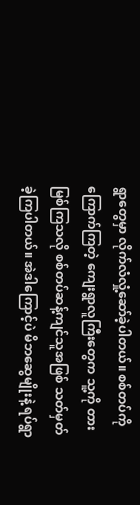ရွာတွေမှာ လိုက်လံလှုံ့ဆော်ခဲ့ပါတယ်။ စစ်တပ်ကို ကြောက်ကြတဲ့ ကျေးရွာလူကြီးတွေက သူ့ကို တားမြစ်ကြသလို စစ်တပ်ဆန့်ကျင်သူအဖြစ် သတ်မှတ်ခဲ့ကြပါတယ်။ အဲဒါကြောင့်ပဲ မိဘဆွေမျိုးနဲ့ ရပ်ရွာ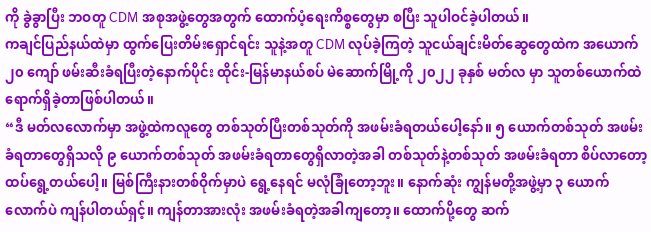ကို ခွဲခွာပြီး ဘဝတူ CDM အစုအဖွဲ့တွေအတွက် ထောက်ပံ့ရေးကိစ္စတွေမှာ စပြီး သူပါဝင်ခဲ့ပါတယ်။
ကချင်ပြည်နယ်ထဲမှာ ထွက်ပြေးတိမ်းရှောင်ရင်း သူနဲ့အတူ CDM လုပ်ခဲ့ကြတဲ့ သူငယ်ချင်းမိတ်ဆွေတွေထဲက အယောက် ၂၀ ကျော် ဖမ်းဆီးခံရပြီးတဲ့နောက်ပိုင်း ထိုင်း-မြန်မာနယ်စပ် မဲဆောက်မြို့ကို ၂၀၂၂ ခုနှစ် မတ်လ မှာ သူတစ်ယောက်ထဲ ရောက်ရှိခဲ့တာဖြစ်ပါတယ်။
“ဒီ မတ်လလောက်မှာ အဖွဲ့ထဲကလူတွေ တစ်သုတ်ပြီးတစ်သုတ်ကို အဖမ်းခံရတယ်ပေါ့နော်။ ၅ ယောက်တစ်သုတ် အဖမ်းခံရတာတွေရှိသလို ၉ ယောက်တစ်သုတ် အဖမ်းခံရတာတွေရှိလာတဲ့အခါ တစ်သုတ်နဲ့တစ်သုတ် အဖမ်းခံရတာ စိပ်လာတော့ ထပ်ရွေ့တယ်ပေါ့။ မြစ်ကြီးနားတစ်ဝိုက်မှာပဲ ရွေ့နေရင် မလုံခြုံတော့ဘူး။ နောက်ဆုံး ကျွန်မတို့အဖွဲ့မှာ ၃ ယောက်လောက်ပဲ ကျန်ပါတယ်ရှင့်။ ကျန်တာအားလုံး အဖမ်းခံရတဲ့အခါကျတော့။ ထောက်ပို့တွေ ဆက်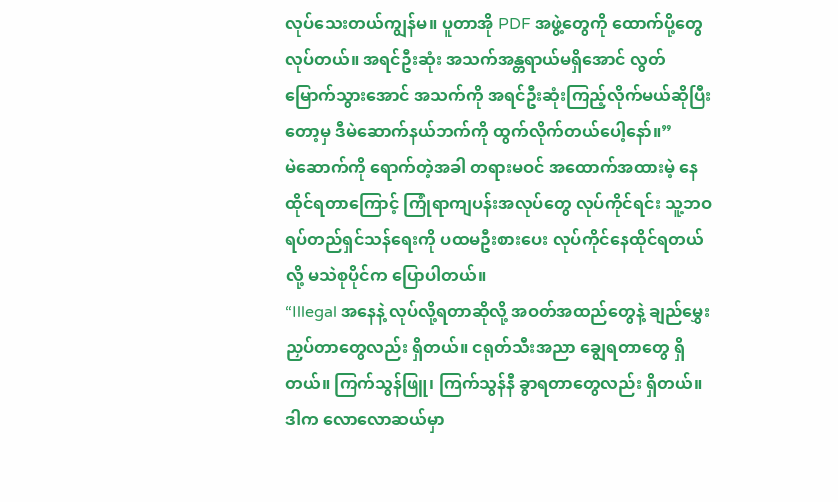လုပ်သေးတယ်ကျွန်မ။ ပူတာအို PDF အဖွဲ့တွေကို ထောက်ပို့တွေ လုပ်တယ်။ အရင်ဦးဆုံး အသက်အန္တရာယ်မရှိအောင် လွတ်မြောက်သွားအောင် အသက်ကို အရင်ဦးဆုံးကြည့်လိုက်မယ်ဆိုပြီးတော့မှ ဒီမဲဆောက်နယ်ဘက်ကို ထွက်လိုက်တယ်ပေါ့နော်။”
မဲဆောက်ကို ရောက်တဲ့အခါ တရားမဝင် အထောက်အထားမဲ့ နေထိုင်ရတာကြောင့် ကြုံရာကျပန်းအလုပ်တွေ လုပ်ကိုင်ရင်း သူ့ဘဝ ရပ်တည်ရှင်သန်ရေးကို ပထမဦးစားပေး လုပ်ကိုင်နေထိုင်ရတယ်လို့ မသဲစုပိုင်က ပြောပါတယ်။
“Illegal အနေနဲ့ လုပ်လို့ရတာဆိုလို့ အဝတ်အထည်တွေနဲ့ ချည်မွှေးညှပ်တာတွေလည်း ရှိတယ်။ ငရုတ်သီးအညာ ချွေရတာတွေ ရှိတယ်။ ကြက်သွန်ဖြူ၊ ကြက်သွန်နီ ခွာရတာတွေလည်း ရှိတယ်။ ဒါက လောလောဆယ်မှာ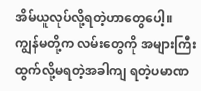အိမ်ယူလုပ်လို့ရတဲ့ဟာတွေပေါ့။ ကျွန်မတို့က လမ်းတွေကို အများကြီးထွက်လို့မရတဲ့အခါကျ ရတဲ့ပမာဏ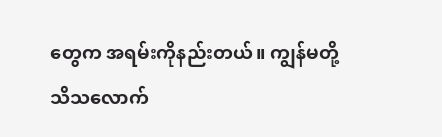တွေက အရမ်းကိုနည်းတယ်။ ကျွန်မတို့ သိသလောက်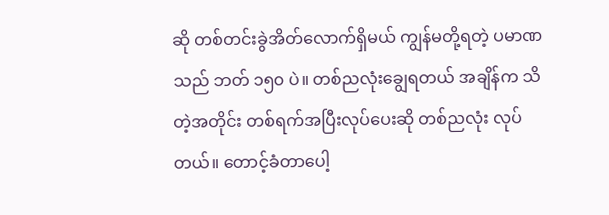ဆို တစ်တင်းခွဲအိတ်လောက်ရှိမယ် ကျွန်မတို့ရတဲ့ ပမာဏသည် ဘတ် ၁၅၀ ပဲ။ တစ်ညလုံးချွေရတယ် အချိန်က သိတဲ့အတိုင်း တစ်ရက်အပြီးလုပ်ပေးဆို တစ်ညလုံး လုပ်တယ်။ တောင့်ခံတာပေါ့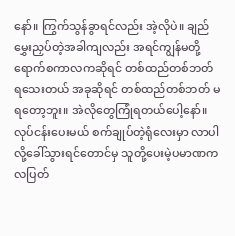နော်။ ကြွက်သွန်ခွာရင်လည်း အဲ့လိုပဲ။ ချည်မွှေးညှပ်တဲ့အခါကျလည်း အရင်ကျွန်မတို့ ရောက်စကာလကဆိုရင် တစ်ထည်တစ်ဘတ် ရသေးတယ် အခုဆိုရင် တစ်ထည်တစ်ဘတ် မရတော့ဘူး။ အဲလိုတွေကြုံရတယ်ပေါ့နော်။ လုပ်ငန်းပေးမယ် စက်ချုပ်တဲ့ရုံလေးမှာ လာပါလို့ခေါ်သွားရင်တောင်မှ သူတို့ပေးမဲ့ပမာဏက လပြတ်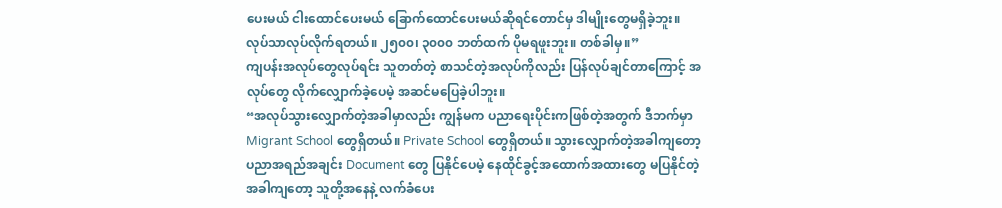ပေးမယ် ငါးထောင်ပေးမယ် ခြောက်ထောင်ပေးမယ်ဆိုရင်တောင်မှ ဒါမျိုးတွေမရှိခဲ့ဘူး။ လုပ်သာလုပ်လိုက်ရတယ်။ ၂၅၀၀၊ ၃၀၀၀ ဘတ်ထက် ပိုမရဖူးဘူး။ တစ်ခါမှ။”
ကျပန်းအလုပ်တွေလုပ်ရင်း သူတတ်တဲ့ စာသင်တဲ့အလုပ်ကိုလည်း ပြန်လုပ်ချင်တာကြောင့် အလုပ်တွေ လိုက်လျှောက်ခဲ့ပေမဲ့ အဆင်မပြေခဲ့ပါဘူး။
“အလုပ်သွားလျှောက်တဲ့အခါမှာလည်း ကျွန်မက ပညာရေးပိုင်းကဖြစ်တဲ့အတွက် ဒီဘက်မှာ Migrant School တွေရှိတယ်။ Private School တွေရှိတယ်။ သွားလျှောက်တဲ့အခါကျတော့ ပညာအရည်အချင်း Document တွေ ပြနိုင်ပေမဲ့ နေထိုင်ခွင့်အထောက်အထားတွေ မပြနိုင်တဲ့အခါကျတော့ သူတို့အနေနဲ့ လက်ခံပေး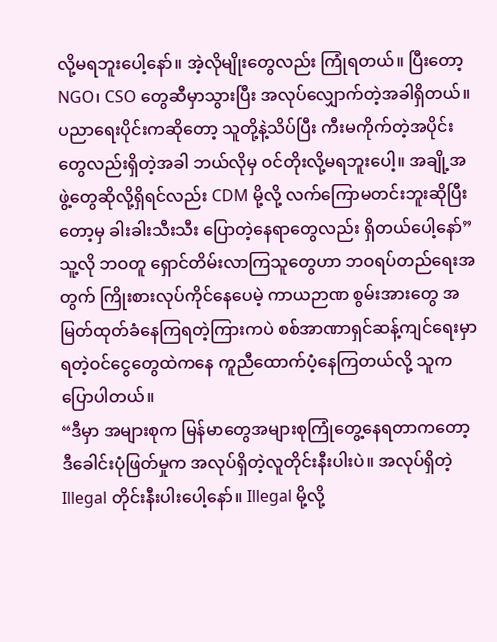လို့မရဘူးပေါ့နော်။ အဲ့လိုမျိုးတွေလည်း ကြုံရတယ်။ ပြီးတော့ NGO၊ CSO တွေဆီမှာသွားပြီး အလုပ်လျှောက်တဲ့အခါရှိတယ်။ ပညာရေးပိုင်းကဆိုတော့ သူတို့နဲ့သိပ်ပြီး ကီးမကိုက်တဲ့အပိုင်းတွေလည်းရှိတဲ့အခါ ဘယ်လိုမှ ဝင်တိုးလို့မရဘူးပေါ့။ အချို့အဖွဲ့တွေဆိုလို့ရှိရင်လည်း CDM မို့လို့ လက်ကြောမတင်းဘူးဆိုပြီးတော့မှ ခါးခါးသီးသီး ပြောတဲ့နေရာတွေလည်း ရှိတယ်ပေါ့နော်”
သူ့လို ဘဝတူ ရှောင်တိမ်းလာကြသူတွေဟာ ဘဝရပ်တည်ရေးအတွက် ကြိုးစားလုပ်ကိုင်နေပေမဲ့ ကာယဉာဏ စွမ်းအားတွေ အမြတ်ထုတ်ခံနေကြရတဲ့ကြားကပဲ စစ်အာဏာရှင်ဆန့်ကျင်ရေးမှာ ရတဲ့ဝင်ငွေတွေထဲကနေ ကူညီထောက်ပံ့နေကြတယ်လို့ သူက ပြောပါတယ်။
“ဒီမှာ အများစုက မြန်မာတွေအများစုကြုံတွေ့နေရတာကတော့ ဒီခေါင်းပုံဖြတ်မှုက အလုပ်ရှိတဲ့လူတိုင်းနီးပါးပဲ။ အလုပ်ရှိတဲ့ Illegal တိုင်းနီးပါးပေါ့နော်။ Illegal မို့လို့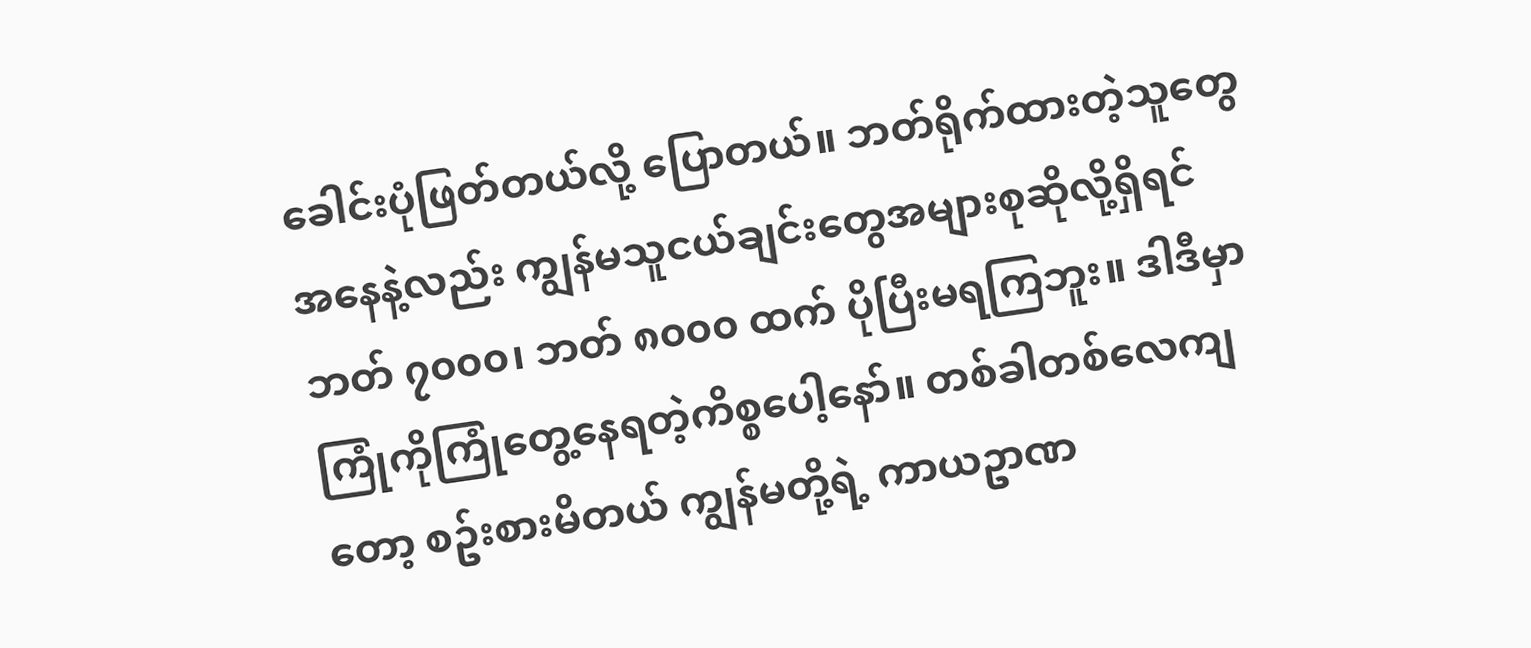ခေါင်းပုံဖြတ်တယ်လို့ ပြောတယ်။ ဘတ်ရိုက်ထားတဲ့သူတွေအနေနဲ့လည်း ကျွန်မသူငယ်ချင်းတွေအများစုဆိုလို့ရှိရင် ဘတ် ၇၀၀၀၊ ဘတ် ၈၀၀၀ ထက် ပိုပြီးမရကြဘူး။ ဒါဒီမှာ ကြုံကိုကြုံတွေ့နေရတဲ့ကိစ္စပေါ့နော်။ တစ်ခါတစ်လေကျတော့ စဥ်းစားမိတယ် ကျွန်မတို့ရဲ့ ကာယဥာဏ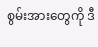စွမ်းအားတွေကို ဒီ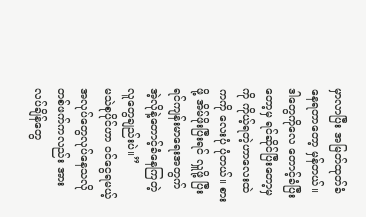မှာလာပြီး အမြတ်ထုတ်ခံနေရတာတော့ မှန်တယ်။ ဒါတွေကိုလေ တောင့်ခံပြီးတော့မှ ရင်ဆိုင်ပြီးတော့မှကို ကိုယ့်ရတဲ့ဟာလေးထဲကကို လေးပုံ ပုံတယ်။ စားဖို့ အိမ်ဖိုးပြီးရင် လှူဖို့ ပြီးရင်ကျန်းမာရေးအတွက် အဲ့လိုနဲ့တောင့်ခံနေကြတဲ့ လူတွေချည်းပဲ။”
မသဲစုပိုင်ဟာ ဝင်ငွေရမယ့် အလုပ်တွေလုပ်နေသလို တစ်ဖက်ကလည်း အားလပ်ချိန်တွေ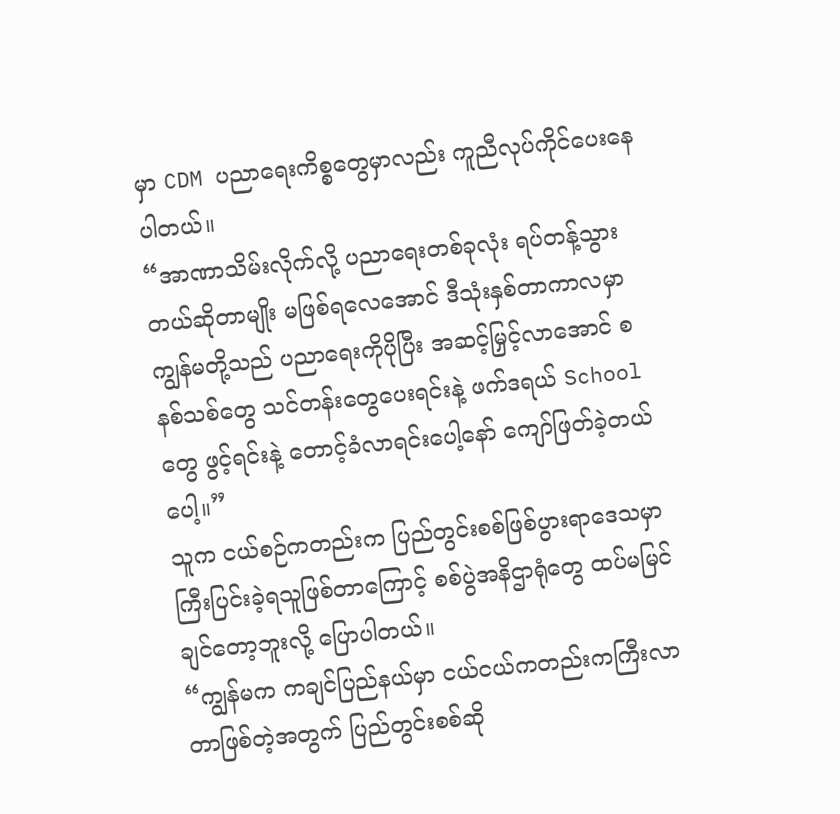မှာ CDM ပညာရေးကိစ္စတွေမှာလည်း ကူညီလုပ်ကိုင်ပေးနေပါတယ်။
“အာဏာသိမ်းလိုက်လို့ ပညာရေးတစ်ခုလုံး ရပ်တန့်သွားတယ်ဆိုတာမျိုး မဖြစ်ရလေအောင် ဒီသုံးနှစ်တာကာလမှာ ကျွန်မတို့သည် ပညာရေးကိုပိုပြီး အဆင့်မြှင့်လာအောင် စနစ်သစ်တွေ သင်တန်းတွေပေးရင်းနဲ့ ဖက်ဒရယ် School တွေ ဖွင့်ရင်းနဲ့ တောင့်ခံလာရင်းပေါ့နော် ကျော်ဖြတ်ခဲ့တယ်ပေါ့။”
သူက ငယ်စဉ်ကတည်းက ပြည်တွင်းစစ်ဖြစ်ပွားရာဒေသမှာ ကြီးပြင်းခဲ့ရသူဖြစ်တာကြောင့် စစ်ပွဲအနိဌာရုံတွေ ထပ်မမြင်ချင်တော့ဘူးလို့ ပြောပါတယ်။
“ကျွန်မက ကချင်ပြည်နယ်မှာ ငယ်ငယ်ကတည်းကကြီးလာတာဖြစ်တဲ့အတွက် ပြည်တွင်းစစ်ဆို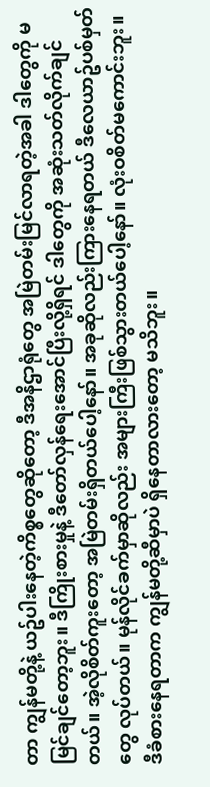တာ ကျွန်မတို့နဲ့ ယဥ်ပါးနေတဲ့ကိစ္စတွေဆိုတော့ ဒီအနိဌာရုံတွေ အမြဲတမ်းမြင်လာရတဲ့အခါ ဒါတွေကို မမြင်ချင်တော့ဘူး။ ဒီကြိုးစားမှုနဲ့ ဒီတော်လှန်ရေးအောင်ပြီးလို့ရှိရင် ဒါတွေကို အဆုံးသတ်လိုက်ချင်တယ်။ အဲ့လိုစိတ်ကူးတော့ အမြဲတမ်းရှိတယ်ပေါ့နော်။ အခုဆိုလည်းကြားနေရတယ် ဒီလေယာဥ်ပစ်မှတ်တွေ လုပ်တယ်။ မုန်လိုင်ခက်မှာဆိုလည်း အများကြီးဖြစ်သွားတယ်ပေါ့နော်။ လုံးဝစိတ်မကောင်းဘူး။ ဒီခံစားနေရတာက ကျွန်မတို့ဆီမှာပဲ ရှိနေတာလားတော့ မသိဘူး။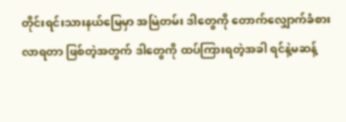တိုင်းရင်းသားနယ်မြေမှာ အမြဲတမ်း ဒါတွေကို တောက်လျှောက်ခံစားလာရတာ ဖြစ်တဲ့အတွက် ဒါတွေကို ထပ်ကြားရတဲ့အခါ ရင်နဲ့မဆန့်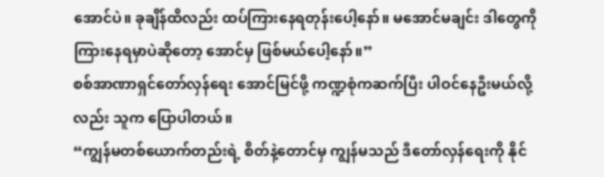အောင်ပဲ။ ခုချိန်ထိလည်း ထပ်ကြားနေရတုန်းပေါ့နော်။ မအောင်မချင်း ဒါတွေကို ကြားနေရမှာပဲဆိုတော့ အောင်မှ ဖြစ်မယ်ပေါ့နော်။”
စစ်အာဏာရှင်တော်လှန်ရေး အောင်မြင်ဖို့ ကဏ္ဍစုံကဆက်ပြီး ပါဝင်နေဦးမယ်လို့လည်း သူက ပြောပါတယ်။
“ကျွန်မတစ်ယောက်တည်းရဲ့ စိတ်နဲ့တောင်မှ ကျွန်မသည် ဒီတော်လှန်ရေးကို နိုင်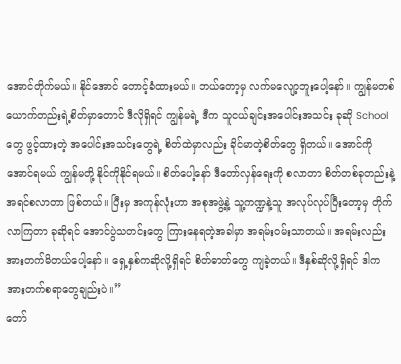အောင်တိုက်မယ်။ နိုင်အောင် တောင့်ခံထားမယ်။ ဘယ်တော့မှ လက်မလျော့ဘူးပေါ့နော်။ ကျွန်မတစ်ယောက်တည်းရဲ့စိတ်မှာတောင် ဒီလိုရှိရင် ကျွန်မရဲ့ ဒီက သူငယ်ချင်းအပေါင်းအသင်း ခုဆို School တွေ ဖွင့်ထားတဲ့ အပေါင်းအသင်းတွေရဲ့ စိတ်ထဲမှာလည်း ခိုင်မာတဲ့စိတ်တွေ ရှိတယ်။ အောင်ကိုအောင်ရမယ် ကျွန်မတို့ နိုင်ကိုနိုင်ရမယ်။ စိတ်ပေါ့နော် ဒီတော်လှန်ရေးကို စလာတာ စိတ်တစ်ခုတည်းနဲ့ အရင်စလာတာ ဖြစ်တယ်။ ပြီးမှ အကုန်လုံးဟာ အစုအဖွဲ့နဲ့ သူ့ကဏ္ဍနဲ့သူ အလုပ်လုပ်ပြီးတော့မှ တိုက်လာကြတာ ခုဆိုရင် အောင်ပွဲသတင်းတွေ ကြားနေရတဲ့အခါမှာ အရမ်းဝမ်းသာတယ်။ အရမ်းလည်း အားတက်မိတယ်ပေါ့နော်။ ရှေ့နှစ်ကဆိုလို့ရှိရင် စိတ်ဓာတ်တွေ ကျခဲ့တယ်။ ဒီနှစ်ဆိုလို့ရှိရင် ဒါက အားတက်စရာတွေချည်းပဲ။”
တော်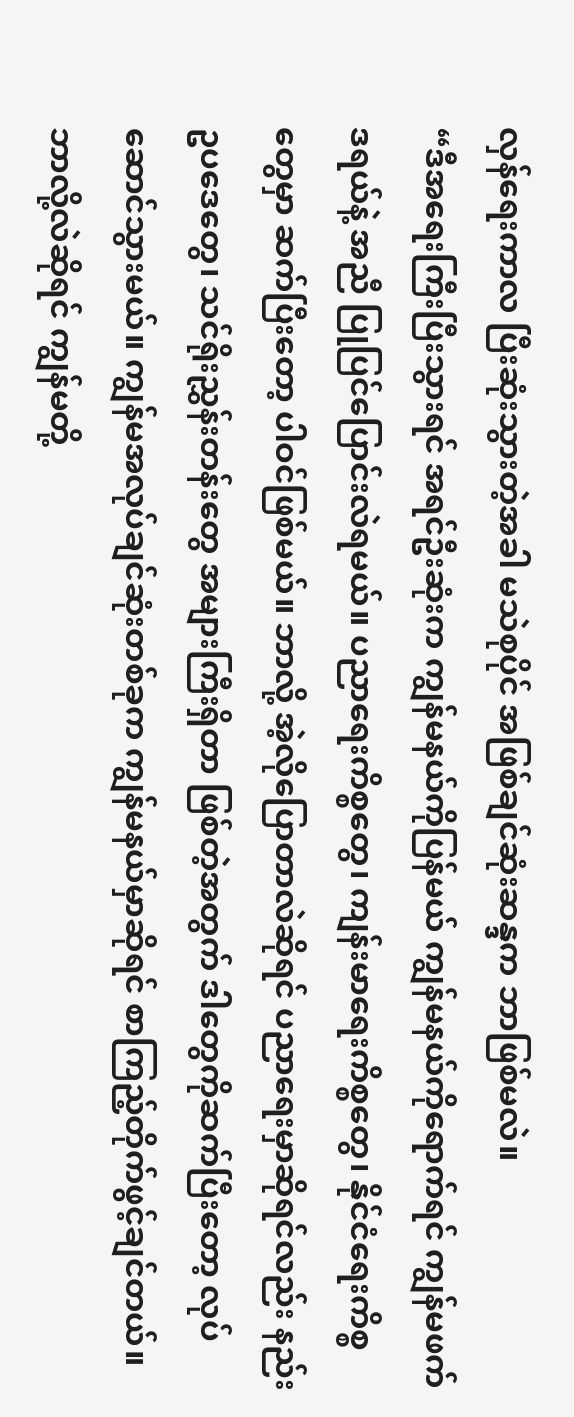လှန်ရေးကာလ ပြီးဆုံးသွားတဲ့အခါ မသဲစုပိုင် အဖြစ်ချင်ဆုံးဆန္ဒက ဘာဖြစ်မလဲ။
“ဒီအရေးကြီးပြီးသွားရင် အရင်ဦးဆုံးက ကျွန်မနယ်ကိုပြန်မယ် ကျွန်မနယ်ကိုရောက်ရင် ကျွန်မဖက်ဒရယ်နဲ့ အညီ ပြုပြင်ပြောင်းလဲရမယ်။ ပညာရေးကိစ္စတွေ၊ ကျန်းမာရေးကိစ္စတွေ၊ နိုင်ငံရေးကိစ္စတွေမှာ ဆက်ပြီးတော့ ပါဝင်ဖြစ်မယ်။ ဘာလို့ အဲ့လိုပြောတာလဲဆိုရင် ပညာရေးမှာဆိုရင်လည်း နည်းဥပဒေတွေ၊ သင်ရိုးညွှန်းတန်းတွေ အများကြီးရှိတာ ဖြစ်တဲ့အတွက် ဒါတွေကိုဆက်ပြီးတော့ လုပ်ဆောင်သွားမယ်။ ကျွန်မအလုပ်ချင်ဆုံးတစ်ခုက ကျွန်မနယ်မှာဆိုရင် စာကြည့်တိုက်ဖွင့်ချင်တယ်။ ဘာလို့လဲဆိုရင် ကျွန်မတို့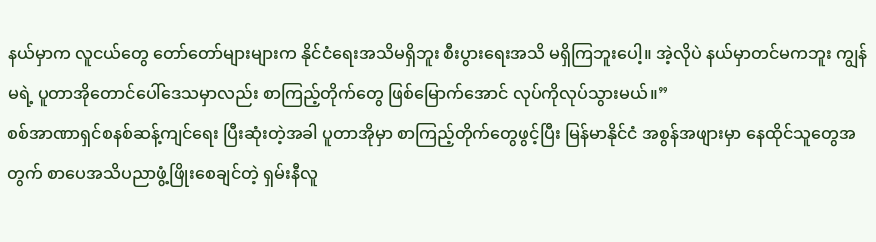နယ်မှာက လူငယ်တွေ တော်တော်များများက နိုင်ငံရေးအသိမရှိဘူး စီးပွားရေးအသိ မရှိကြဘူးပေါ့။ အဲ့လိုပဲ နယ်မှာတင်မကဘူး ကျွန်မရဲ့ ပူတာအိုတောင်ပေါ်ဒေသမှာလည်း စာကြည့်တိုက်တွေ ဖြစ်မြောက်အောင် လုပ်ကိုလုပ်သွားမယ်။”
စစ်အာဏာရှင်စနစ်ဆန့်ကျင်ရေး ပြီးဆုံးတဲ့အခါ ပူတာအိုမှာ စာကြည့်တိုက်တွေဖွင့်ပြီး မြန်မာနိုင်ငံ အစွန်အဖျားမှာ နေထိုင်သူတွေအတွက် စာပေအသိပညာဖွံ့ဖြိုးစေချင်တဲ့ ရှမ်းနီလူ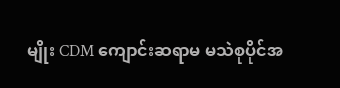မျိုး CDM ကျောင်းဆရာမ မသဲစုပိုင်အ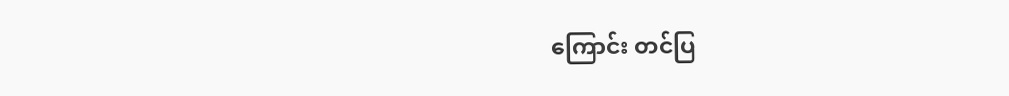ကြောင်း တင်ပြ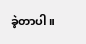ခဲ့တာပါ။